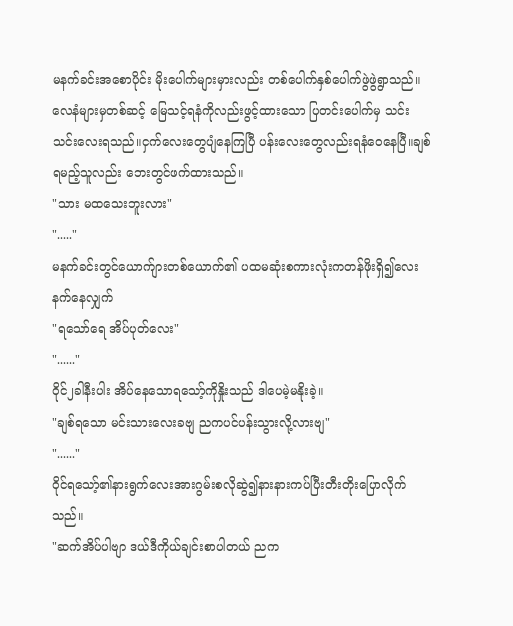မနက်ခင်းအစောပိုင်း မိုးပေါက်များမှားလည်း တစ်ပေါက်နှစ်ပေါက်ဖွဲဖွဲရွာသည်။
လေနံများမှတစ်ဆင့် မြေသင့်ရနံကိုလည်းဖွင့်ထားသော ပြတင်းပေါက်မှ သင်းသင်းလေးရသည်။ငှက်လေးတွေပျံနေကြပြီ ပန်းလေးတွေလည်းရနံဝေနေပြီ။ချစ်ရမည့်သူလည်း ဘေးတွင်ဖက်ထားသည်။
"သား မထသေးဘူးလား"
"....."
မနက်ခင်းတွင်ယောက်ျားတစ်ယောက်၏ ပထမဆုံးစကားလုံးကတန်ဖိုးရှိ၍လေးနက်နေလျှက်
"ရသော်ရေ အိပ်ပုတ်လေး"
"......"
ဝိုင်၂ခါနီးပါး အိပ်နေသောရသော့်ကိုနှိုးသည် ဒါပေမဲ့မနိုးခဲ့။
"ချစ်ရသော မင်းသားလေးခဗျ ညကပင်ပန်းသွားလို့လားဗျ"
"......"
ဝိုင်ရသော့်၏နားရွက်လေးအားဂွမ်းစလိုဆွဲ၍နားနားကပ်ပြီးတီးတိုးပြောလိုက်သည်။
"ဆက်အိပ်ပါဗျာ ဒယ်ဒီကိုယ်ချင်းစာပါတယ် ညက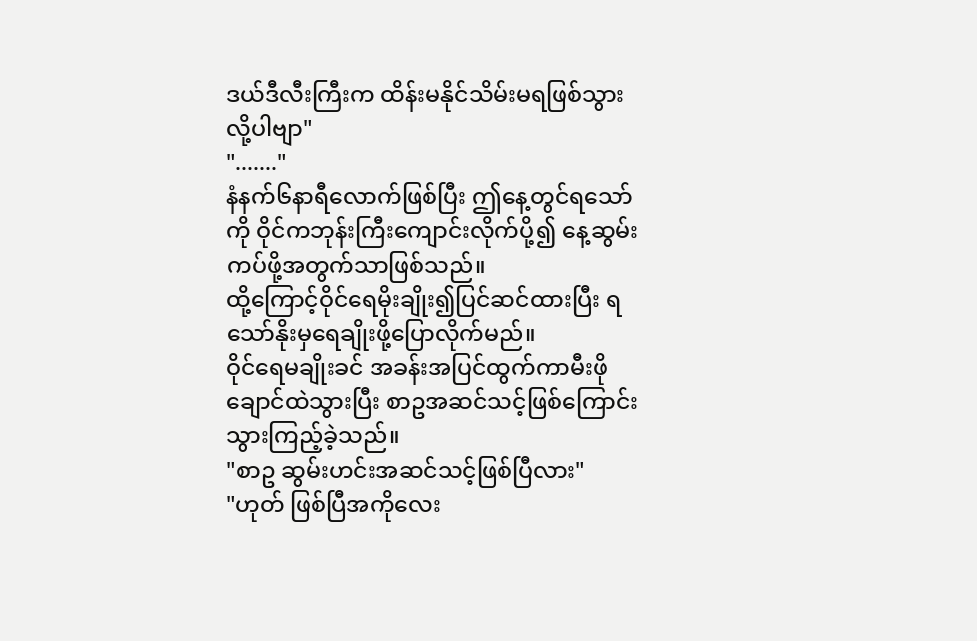ဒယ်ဒီလီးကြီးက ထိန်းမနိုင်သိမ်းမရဖြစ်သွားလို့ပါဗျာ"
"......."
နံနက်၆နာရီလောက်ဖြစ်ပြီး ဤနေ့တွင်ရသော်ကို ဝိုင်ကဘုန်းကြီးကျောင်းလိုက်ပို့၍ နေ့ဆွမ်းကပ်ဖို့အတွက်သာဖြစ်သည်။
ထို့ကြောင့်ဝိုင်ရေမိုးချိုး၍ပြင်ဆင်ထားပြီး ရသော်နိုးမှရေချိုးဖို့ပြောလိုက်မည်။
ဝိုင်ရေမချိုးခင် အခန်းအပြင်ထွက်ကာမီးဖိုချောင်ထဲသွားပြီး စာဥအဆင်သင့်ဖြစ်ကြောင်းသွားကြည့်ခဲ့သည်။
"စာဥ ဆွမ်းဟင်းအဆင်သင့်ဖြစ်ပြီလား"
"ဟုတ် ဖြစ်ပြီအကိုလေး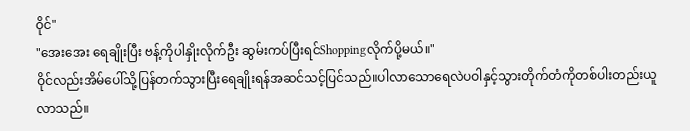ဝိုင်"
"အေးအေး ရေချိုးပြီး ဗန့်ကိုပါနှိုးလိုက်ဦး ဆွမ်းကပ်ပြီးရင်Shoppingလိုက်ပို့မယ်။"
ဝိုင်လည်းအိမ်ပေါ်သို့ပြန်တက်သွားပြီးရေချိုးရန်အဆင်သင့်ပြင်သည်။ပါလာသောရေလဲပဝါနှင့်သွားတိုက်တံကိုတစ်ပါးတည်းယူလာသည်။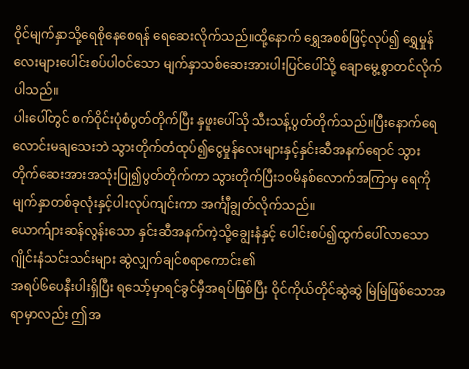ဝိုင်မျက်နှာသို့ရေစိုနေစေရန် ရေဆေးလိုက်သည်။ထို့နောက် ရွှေအစစ်ဖြင့်လုပ်၍ ရွှေမှုန်လေးများပေါင်းစပ်ပါဝင်သော မျက်နှာသစ်ဆေးအားပါးပြင်ပေါ်သို့ ချောမွေ့စွာတင်လိုက်ပါသည်။
ပါးပေါ်တွင် စက်ဝိုင်းပုံစံပွတ်တိုက်ပြီး နှဖူးပေါ်သို သီးသန့်ပွတ်တိုက်သည်။ပြီးနောက်ရေလောင်းမချသေးဘဲ သွားတိုက်တံထုပ်၍ငွေမှုန်လေးများနှင့်နှင်းဆီအနက်ရောင် သွားတိုက်ဆေးအားအသုံးပြု၍ပွတ်တိုက်ကာ သွားတိုက်ပြီး၁၀မိနစ်လောက်အကြာမှ ရေကိုမျက်နှာတစ်ခုလုံးနှင့်ပါးလုပ်ကျင်းကာ အင်္ကျီချွတ်လိုက်သည်။
ယောက်ျားဆန်လွန်းသော နှင်းဆီအနက်ကဲ့သို့ချွေးနံနှင့် ပေါင်းစပ်၍ထွက်ပေါ်လာသော ဂျိုင်းနံသင်းသင်းများ ဆွဲလျှက်ချင်စရာကောင်း၏
အရပ်၆ပေနီးပါးရှိပြီး ရသော့်မှာရင်ခွင်မှီအရပ်ဖြစ်ပြီး ဝိုင်ကိုယ်တိုင်ဆွဲဆွဲ မြဲမြဲဖြစ်သောအရာမှာလည်း ဤအ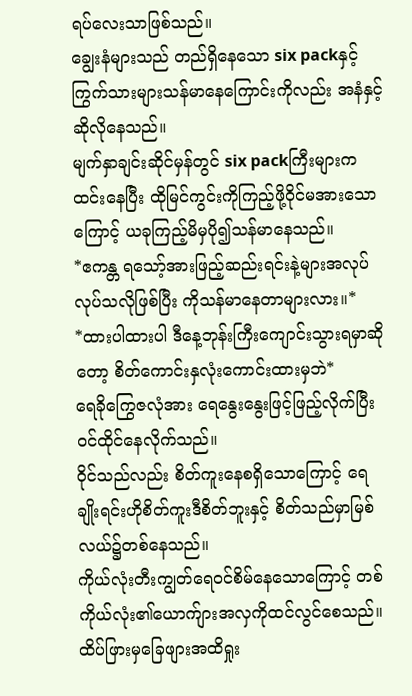ရပ်လေးသာဖြစ်သည်။
ချွေးနံများသည် တည်ရှိနေသော six packနှင့်ကြွက်သားများသန်မာနေကြောင်းကိုလည်း အနံနှင့်ဆိုလိုနေသည်။
မျက်နှာချင်းဆိုင်မှန်တွင် six packကြီးများကထင်းနေပြီး ထိုမြင်ကွင်းကိုကြည့်ဖို့ဝိုင်မအားသောကြောင့် ယခုကြည့်မိမှပို၍သန်မာနေသည်။
*ဧကန္တ ရသော့်အားဖြည့်ဆည်းရင်းနဲ့များအလုပ်လုပ်သလိုဖြစ်ပြီး ကိုသန်မာနေတာများလား။*
*ထားပါထားပါ ဒီနေ့ဘုန်းကြီးကျောင်းသွားရမှာဆိုတော့ စိတ်ကောင်းနှလုံးကောင်းထားမှဘဲ*
ရေခိုကြွေဇလုံအား ရေနွေးနွေးဖြင့်ဖြည့်လိုက်ပြီးဝင်ထိုင်နေလိုက်သည်။
ဝိုင်သည်လည်း စိတ်ကူးနေစရှိသောကြောင့် ရေချိုးရင်းဟိုစိတ်ကူးဒီစိတ်ဘူးနှင့် စိတ်သည်မှာမြစ်လယ်၌တစ်နေသည်။
ကိုယ်လုံးတီးကျွတ်ရေဝင်စိမ်နေသောကြောင့် တစ်ကိုယ်လုံး၏ယောက်ျားအလှကိုထင်လွင်စေသည်။
ထိပ်ဖြားမှခြေဖျားအထိရှုး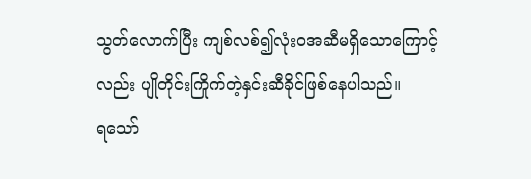သွတ်လောက်ပြီး ကျစ်လစ်၍လုံးဝအဆီမရှိသောကြောင့်လည်း ပျိုတိုင်းကြိုက်တဲ့နှင်းဆီခိုင်ဖြစ်နေပါသည်။
ရသော်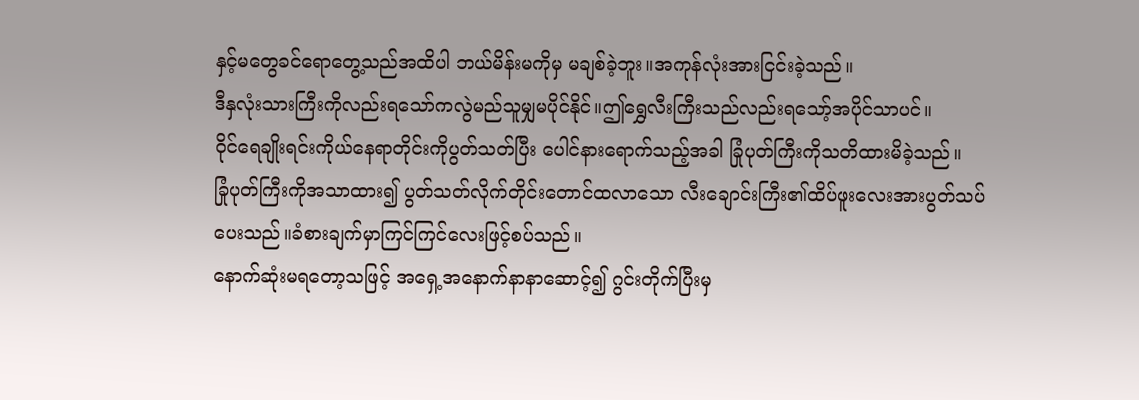နှင့်မတွေခင်ရောတွေ့သည်အထိပါ ဘယ်မိန်းမကိုမှ မချစ်ခဲ့ဘူး။အကုန်လုံးအားငြင်းခဲ့သည်။
ဒီနှလုံးသားကြီးကိုလည်းရသော်ကလွဲမည်သူမျှမပိုင်နိုင်။ဤရွှေလီးကြီးသည်လည်းရသော့်အပိုင်သာပင်။
ဝိုင်ရေချိုးရင်းကိုယ်နေရာတိုင်းကိုပွတ်သတ်ပြီး ပေါင်နားရောက်သည့်အခါ ခြုံပုတ်ကြီးကိုသတိထားမိခဲ့သည်။
ခြုံပုတ်ကြီးကိုအသာထား၍ ပွတ်သတ်လိုက်တိုင်းတောင်ထလာသော လီးချောင်းကြီး၏ထိပ်ဖူးလေးအားပွတ်သပ်ပေးသည်။ခံစားချက်မှာကြင်ကြင်လေးဖြင့်စပ်သည်။
နောက်ဆုံးမရတော့သဖြင့် အရှေ့အနောက်နာနာဆောင့်၍ ဂွင်းတိုက်ပြီးမှ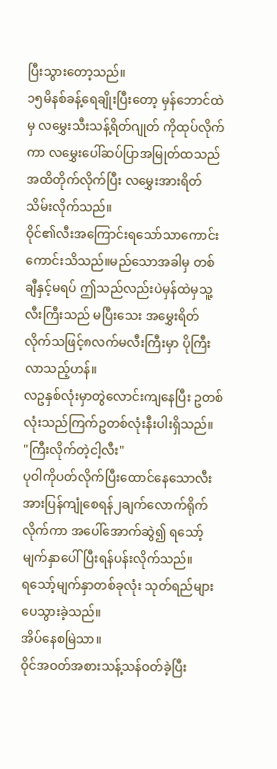ပြီးသွားတော့သည်။
၁၅မိနစ်ခန့်ရေချိုးပြီးတော့ မှန်ဘောင်ထဲမှ လမွှေးသီးသန့်ရိတ်ဂျုတ် ကိုထုပ်လိုက်ကာ လမွှေးပေါ်ဆပ်ပြာအမြုတ်ထသည်အထိတိုက်လိုက်ပြီး လမွှေးအားရိတ်သိမ်းလိုက်သည်။
ဝိုင်၏လီးအကြောင်းရသော်သာကောင်းကောင်းသိသည်။မည်သောအခါမှ တစ်ချီနှင့်မရပ် ဤသည်လည်းပဲမှန်ထဲမှသူ့လီးကြီးသည် မပြီးသေး အမွှေးရိတ်လိုက်သဖြင့်၈လက်မလီးကြီးမှာ ပိုကြီးလာသည့်ဟန်။
လဥနှစ်လုံးမှာတွဲလောင်းကျနေပြီး ဥတစ်လုံးသည်ကြက်ဥတစ်လုံးနီးပါးရှိသည်။
"ကြီးလိုက်တဲ့ငါ့လီး"
ပုဝါကိုပတ်လိုက်ပြီးထောင်နေသောလီးအားပြန်ကျုံစေရန်၂ချက်လောက်ရိုက်လိုက်ကာ အပေါ်အောက်ဆွဲ၍ ရသော့်မျက်နှာပေါ်ပြီးရန်ပန်းလိုက်သည်။
ရသော့်မျက်နှာတစ်ခုလုံး သုတ်ရည်များပေသွားခဲ့သည်။
အိပ်နေစမြဲသာ။
ဝိုင်အဝတ်အစားသန့်သန်ဝတ်ခဲ့ပြီး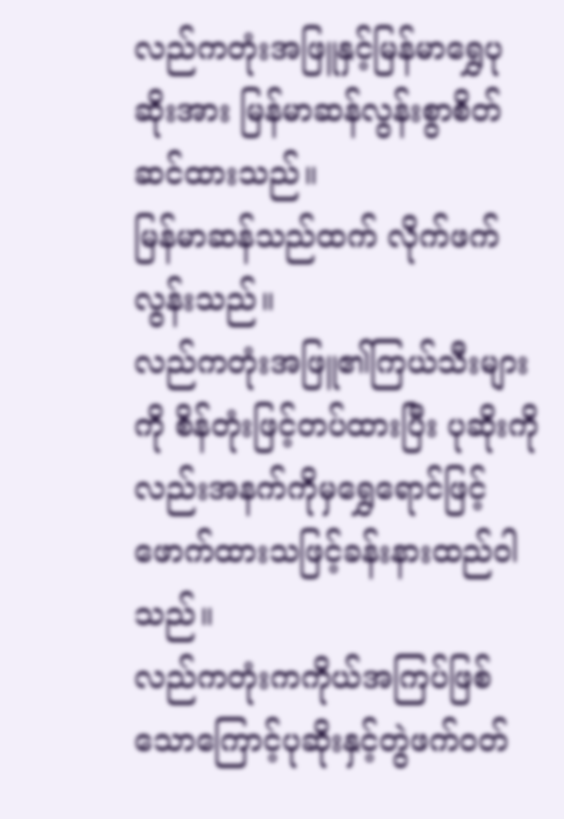လည်ကတုံးအဖြူနှင့်မြန်မာရွှေပုဆိုးအား မြန်မာဆန်လွန်းစွာစိတ်ဆင်ထားသည်။
မြန်မာဆန်သည်ထက် လိုက်ဖက်လွန်းသည်။
လည်ကတုံးအဖြူ၏ကြယ်သီးများကို စိန်တုံးဖြင့်တပ်ထားပြီး ပုဆိုးကိုလည်းအနက်ကိုမှရွှေရောင်ဖြင့်ဖောက်ထားသဖြင့်ခန်းနားထည်ဝါသည်။
လည်ကတုံးကကိုယ်အကြပ်ဖြစ်သောကြောင့်ပုဆိုးနှင့်တွဲဖက်ဝတ်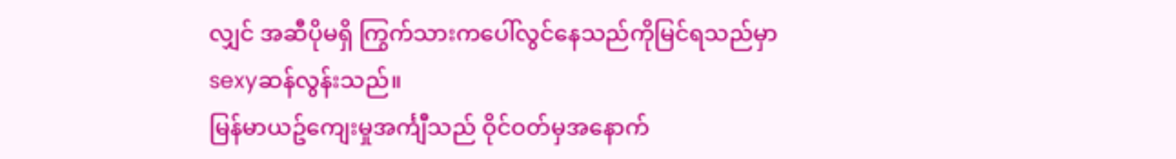လျှင် အဆီပိုမရှိ ကြွက်သားကပေါ်လွင်နေသည်ကိုမြင်ရသည်မှာ sexyဆန်လွန်းသည်။
မြန်မာယဥ်ကျေးမှုအင်္ကျီသည် ဝိုင်ဝတ်မှအနောက်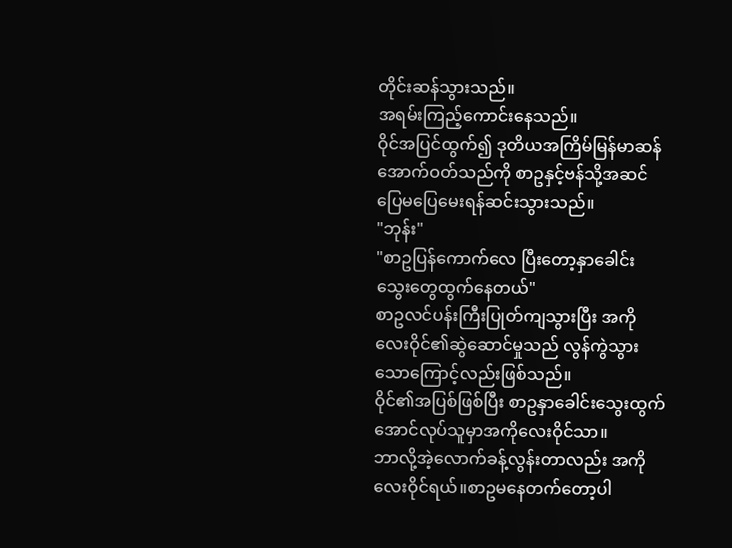တိုင်းဆန်သွားသည်။
အရမ်းကြည့်ကောင်းနေသည်။
ဝိုင်အပြင်ထွက်၍ ဒုတိယအကြိမ်မြန်မာဆန်အောက်ဝတ်သည်ကို စာဥနှင့်ဗန်သို့အဆင်ပြေမပြေမေးရန်ဆင်းသွားသည်။
"ဘုန်း"
"စာဥပြန်ကောက်လေ ပြီးတော့နှာခေါင်းသွေးတွေထွက်နေတယ်"
စာဥလင်ပန်းကြီးပြုတ်ကျသွားပြီး အကိုလေးဝိုင်၏ဆွဲဆောင်မှုသည် လွန်ကွဲသွားသောကြောင့်လည်းဖြစ်သည်။
ဝိုင်၏အပြစ်ဖြစ်ပြီး စာဥနှာခေါင်းသွေးထွက်အောင်လုပ်သူမှာအကိုလေးဝိုင်သာ။
ဘာလို့အဲ့လောက်ခန့်လွန်းတာလည်း အကိုလေးဝိုင်ရယ်။စာဥမနေတက်တော့ပါ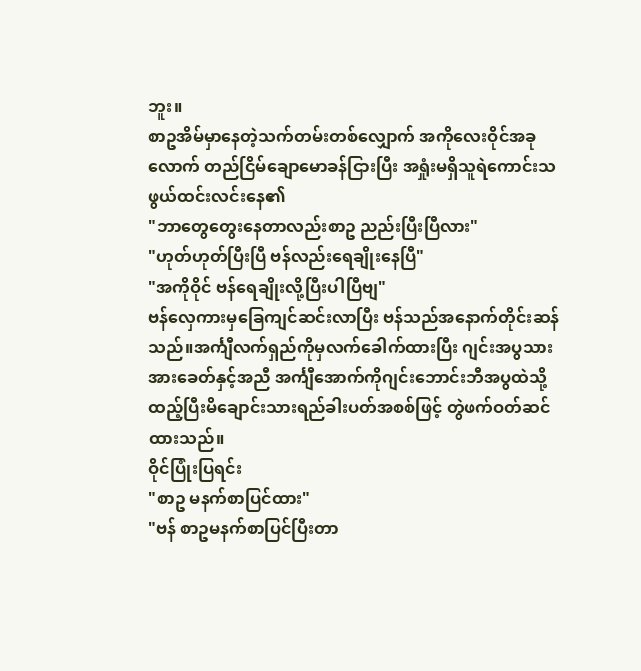ဘူး။
စာဥအိမ်မှာနေတဲ့သက်တမ်းတစ်လျှောက် အကိုလေးဝိုင်အခုလောက် တည်ငြိမ်ချောမောခန်ငြားပြီး အရှုံးမရှိသူရဲကောင်းသဖွယ်ထင်းလင်းနေ၏
"ဘာတွေတွေးနေတာလည်းစာဥ ညည်းပြီးပြီလား"
"ဟုတ်ဟုတ်ပြီးပြီ ဗန်လည်းရေချိုးနေပြီ"
"အကိုဝိုင် ဗန်ရေချိုးလို့ပြီးပါပြီဗျ"
ဗန်လှေကားမှခြေကျင်ဆင်းလာပြီး ဗန်သည်အနောက်တိုင်းဆန်သည်။အင်္ကျီလက်ရှည်ကိုမှလက်ခေါက်ထားပြီး ဂျင်းအပွသားအားခေတ်နှင့်အညီ အင်္ကျီအောက်ကိုဂျင်းဘောင်းဘီအပွထဲသို့ထည့်ပြီးမိချောင်းသားရည်ခါးပတ်အစစ်ဖြင့် တွဲဖက်ဝတ်ဆင်ထားသည်။
ဝိုင်ပြုံးပြရင်း
"စာဥ မနက်စာပြင်ထား"
"ဗန် စာဥမနက်စာပြင်ပြီးတာ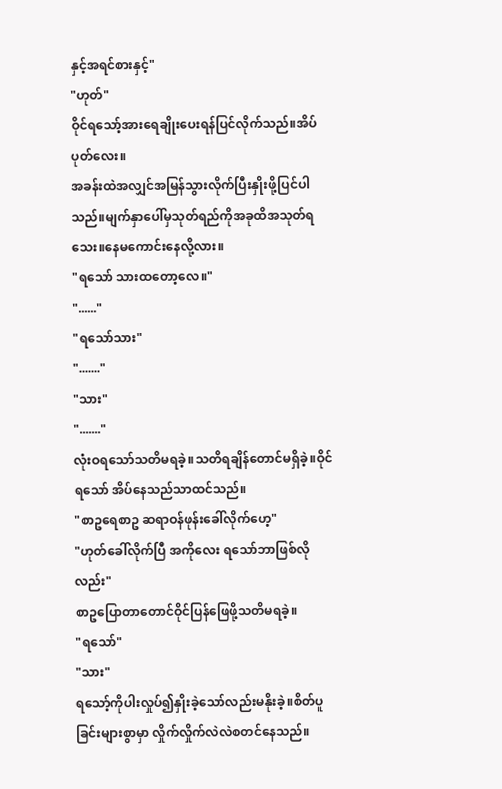နှင့်အရင်စားနှင့်"
"ဟုတ်"
ဝိုင်ရသော့်အားရေချိုးပေးရန်ပြင်လိုက်သည်။အိပ်ပုတ်လေး။
အခန်းထဲအလျှင်အမြန်သွားလိုက်ပြီးနှိုးဖို့ပြင်ပါသည်။မျက်နှာပေါ်မှသုတ်ရည်ကိုအခုထိအသုတ်ရသေး။နေမကောင်းနေလို့လား။
"ရသော် သားထတော့လေ။"
"......"
"ရသော်သား"
"......."
"သား"
"......."
လုံးဝရသော်သတိမရခဲ့။သတိရချိန်တောင်မရှိခဲ့။ဝိုင်ရသော် အိပ်နေသည်သာထင်သည်။
"စာဥရေစာဥ ဆရာဝန်ဖုန်းခေါ်လိုက်ဟေ့"
"ဟုတ်ခေါ်လိုက်ပြီ အကိုလေး ရသော်ဘာဖြစ်လိုလည်း"
စာဥပြောတာတောင်ဝိုင်ပြန်ဖြေဖို့သတိမရခဲ့။
"ရသော်"
"သား"
ရသော့်ကိုပါးလှုပ်၍နှိုးခဲ့သော်လည်းမနိုးခဲ့။စိတ်ပူခြင်းများစွာမှာ လှိုက်လှိုက်လဲလဲစတင်နေသည်။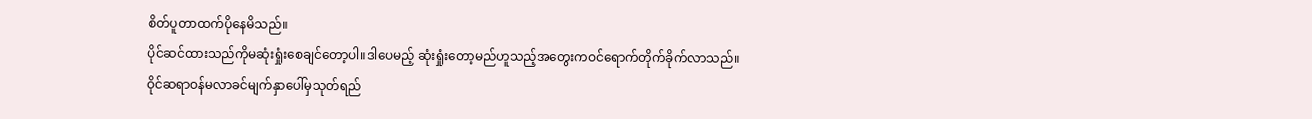စိတ်ပူတာထက်ပိုနေမိသည်။
ပိုင်ဆင်ထားသည်ကိုမဆုံးရှုံးစေချင်တော့ပါ။ဒါပေမည့် ဆုံးရှုံးတော့မည်ဟူသည့်အတွေးကဝင်ရောက်တိုက်ခိုက်လာသည်။
ဝိုင်ဆရာဝန်မလာခင်မျက်နှာပေါ်မှသုတ်ရည်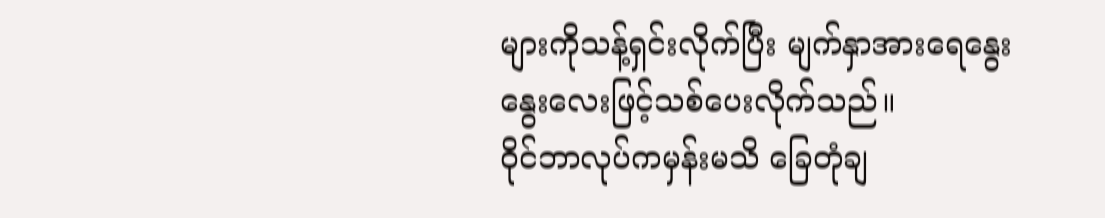များကိုသန့်ရှင်းလိုက်ပြီး မျက်နှာအားရေနွေးနွေးလေးဖြင့်သစ်ပေးလိုက်သည်။
ဝိုင်ဘာလုပ်ကမှန်းမသိ ခြေတုံချ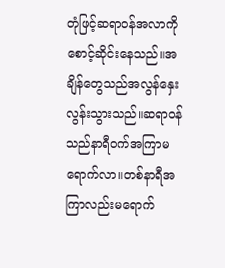တုံဖြင့်ဆရာဝန်အလာကိုစောင့်ဆိုင်းနေသည်။အချိန်တွေသည်အလွန်နှေးလွန်းသွားသည်။ဆရာဝန်သည်နာရီဝက်အကြာမရောက်လာ။တစ်နာရီအကြာလည်းမရောက်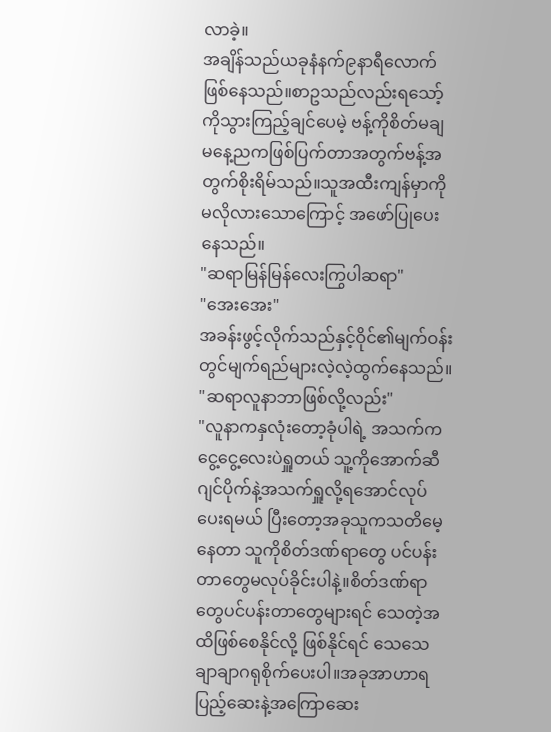လာခဲ့။
အချိန်သည်ယခုနံနက်၉နာရီလောက်ဖြစ်နေသည်။စာဥသည်လည်းရသော့်ကိုသွားကြည့်ချင်ပေမဲ့ ဗန့်ကိုစိတ်မချ မနေ့ညကဖြစ်ပြက်တာအတွက်ဗန့်အတွက်စိုးရိမ်သည်။သူအထီးကျန်မှာကိုမလိုလားသောကြောင့် အဖော်ပြုပေးနေသည်။
"ဆရာမြန်မြန်လေးကြွပါဆရာ"
"အေးအေး"
အခန်းဖွင့်လိုက်သည်နှင့်ဝိုင်၏မျက်ဝန်းတွင်မျက်ရည်များလဲ့လဲ့ထွက်နေသည်။
"ဆရာလူနာဘာဖြစ်လို့လည်း"
"လူနာကနှလုံးတော့ခုံပါရဲ့ အသက်ကငွေ့ငွေ့လေးပဲရှူတယ် သူ့ကိုအောက်ဆီဂျင်ပိုက်နဲ့အသက်ရှူလို့ရအောင်လုပ်ပေးရမယ် ပြီးတော့အခုသူကသတိမေ့နေတာ သူကိုစိတ်ဒဏ်ရာတွေ ပင်ပန်းတာတွေမလုပ်ခိုင်းပါနဲ့။စိတ်ဒဏ်ရာတွေပင်ပန်းတာတွေများရင် သေတဲ့အထိဖြစ်စေနိုင်လို့ ဖြစ်နိုင်ရင် သေသေချာချာဂရုစိုက်ပေးပါ။အခုအာဟာရပြည့်ဆေးနဲ့အကြောဆေး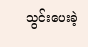သွင်းပေးခဲ့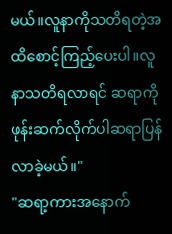မယ်။လူနာကိုသတိရတဲ့အထိစောင့်ကြည့်ပေးပါ။လူနာသတိရလာရင် ဆရာကိုဖုန်းဆက်လိုက်ပါဆရာပြန်လာခဲ့မယ်။"
"ဆရာ့ကားအနောက်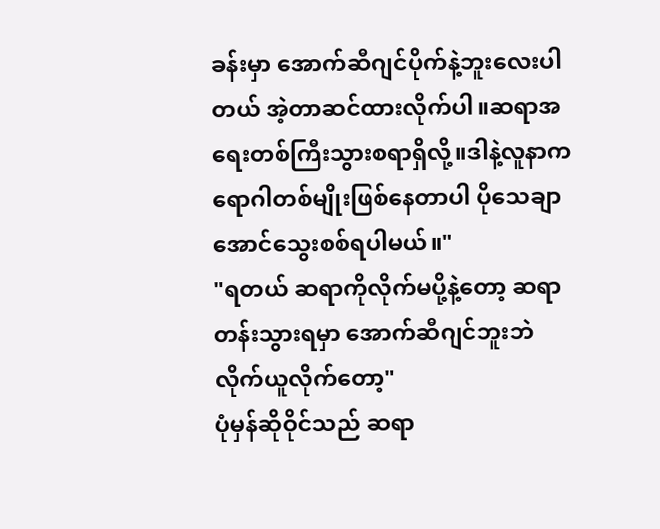ခန်းမှာ အောက်ဆီဂျင်ပိုက်နဲ့ဘူးလေးပါတယ် အဲ့တာဆင်ထားလိုက်ပါ။ဆရာအရေးတစ်ကြီးသွားစရာရှိလို့။ဒါနဲ့လူနာကရောဂါတစ်မျိုးဖြစ်နေတာပါ ပိုသေချာအောင်သွေးစစ်ရပါမယ်။"
"ရတယ် ဆရာကိုလိုက်မပို့နဲ့တော့ ဆရာတန်းသွားရမှာ အောက်ဆီဂျင်ဘူးဘဲလိုက်ယူလိုက်တော့"
ပုံမှန်ဆိုဝိုင်သည် ဆရာ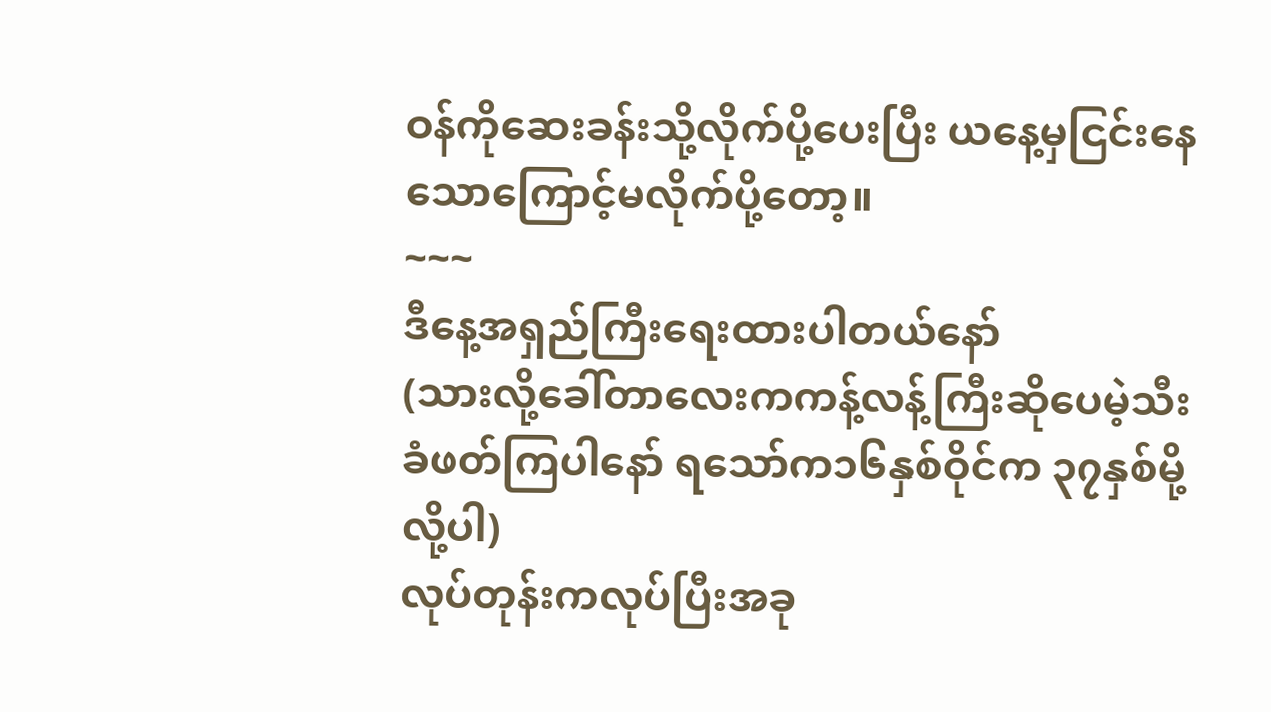ဝန်ကိုဆေးခန်းသို့လိုက်ပို့ပေးပြီး ယနေ့မှငြင်းနေသောကြောင့်မလိုက်ပို့တော့။
~~~
ဒီနေ့အရှည်ကြီးရေးထားပါတယ်နော်
(သားလို့ခေါ်တာလေးကကန့်လန့်ကြီးဆိုပေမဲ့သီးခံဖတ်ကြပါနော် ရသော်က၁၆နှစ်ဝိုင်က ၃၇နှစ်မို့လို့ပါ)
လုပ်တုန်းကလုပ်ပြီးအခု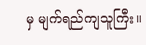မှ မျက်ရည်ကျသူကြီး။